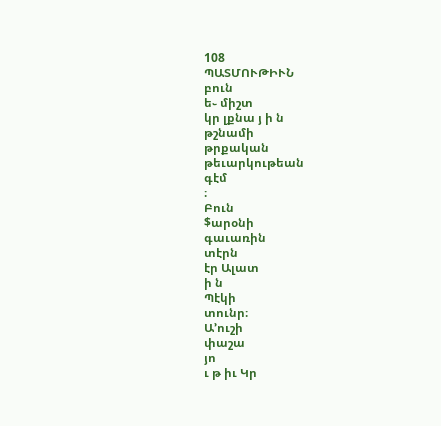108
ՊԱՏՄՈՒԹԻՒՆ
բուն
ե֊ միշտ
կր լքնա յ ի ն
թշնամի
թրքական
թեւարկութեան
գէմ
։
Բուն
$արօնի
գաւառին
տէրն
էր Ալատ
ի ն
Պէկի
տունր։
Ա՚ուշի
փաշա
յո
ւ թ իւ Կր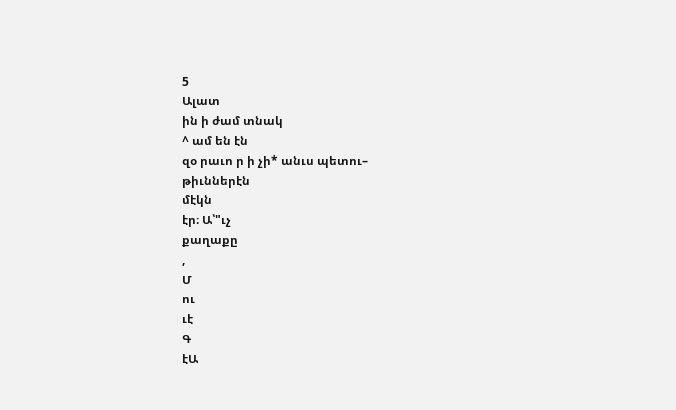5
Ալատ
ին ի ժամ տնակ
^ ամ են էն
զօ րաւո ր ի չի* անւս պետու–
թիւններէն
մէկն
էր։ Ա՝"ւչ
քաղաքը
,
Մ
ու
ւէ
Գ
էԱ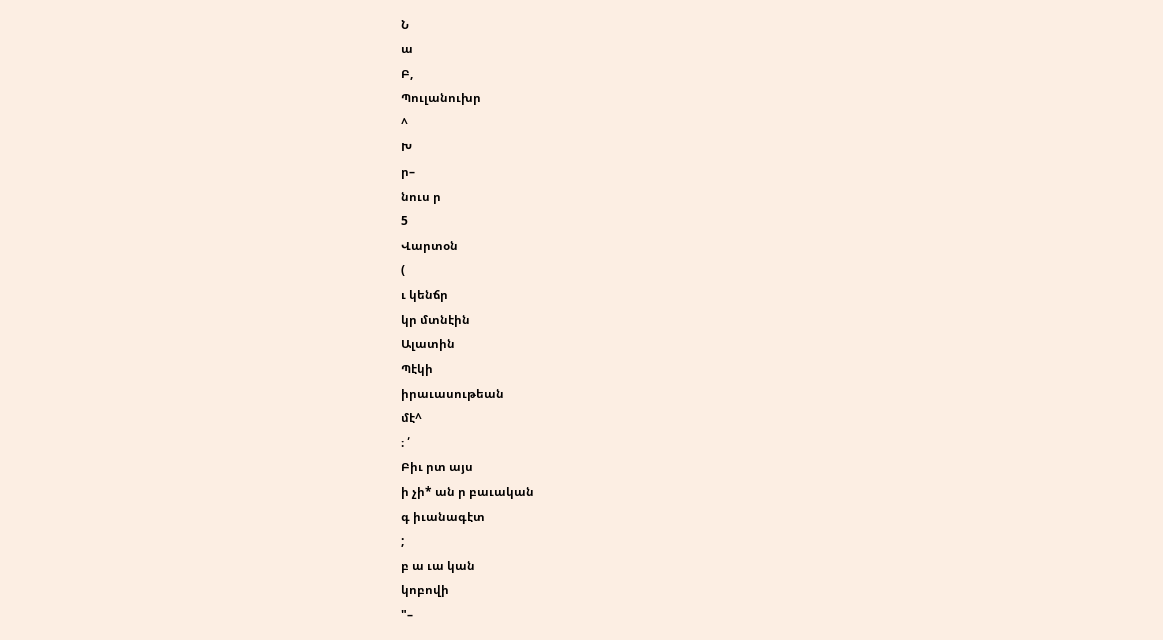Ն
ա
Բ,
Պուլանուխր
^
Խ
ր–
նուս ր
5
Վարտօն
(
ւ կենճր
կր մտնէին
Ալատին
Պէկի
իրաւասութեան
մէ^
։ ՛
Բիւ րտ այս
ի չի* ան ր բաւական
գ իւանագէտ
;
բ ա ւա կան
կոբովի
"–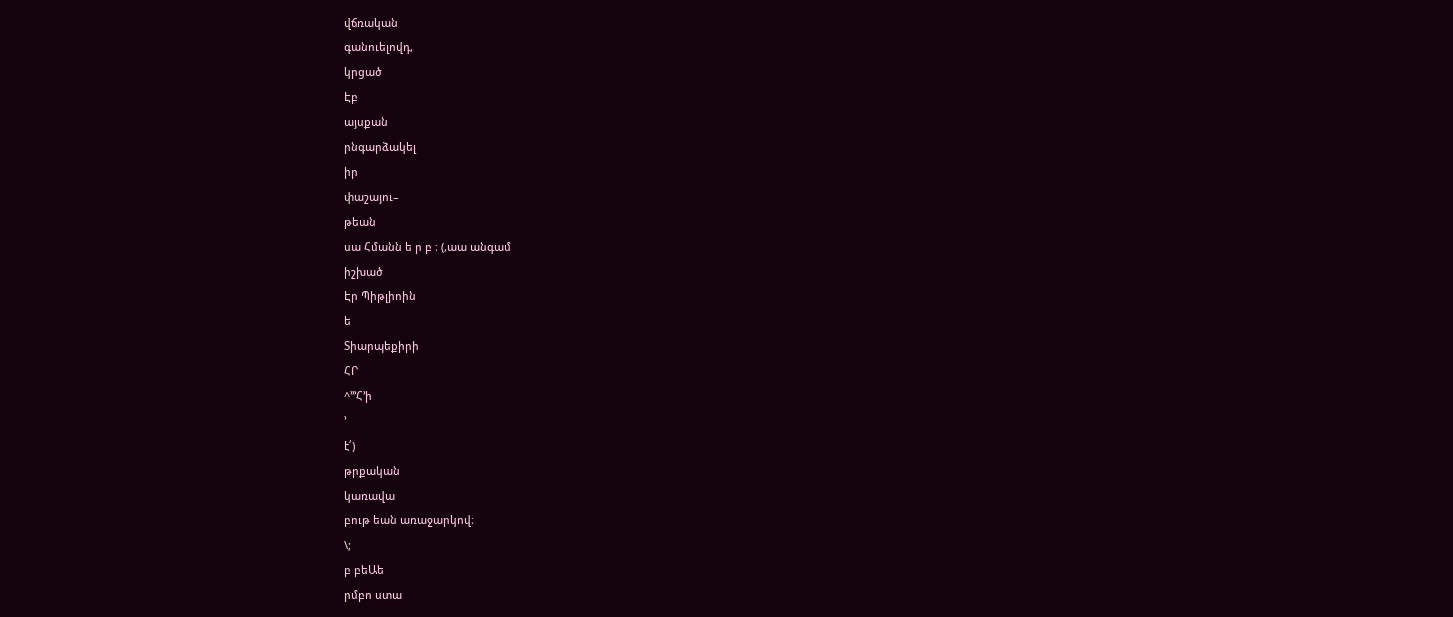վճռական
գանուելովդ,
կրցած
Էբ
այսքան
րնգարձակել
իր
փաշայու–
թեան
սա Հմանն ե ր բ ։ (,աա անգամ
իշխած
Էր Պիթլիոին
ե
Տիարպեքիրի
ՀՐ
^՚՚՚Հ՚ի
՚
է՛)
թրքական
կառավա
բութ եան առաջարկով։
\;
բ բեԱե
րմբո ստա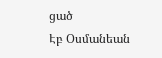ցած
Էբ Օսմանեան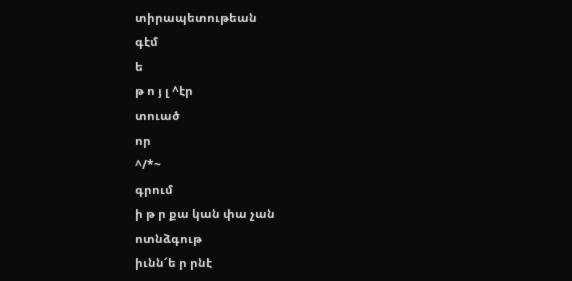տիրապետութեան
գէմ
ե
թ ո յ լ ^էր
տուած
որ
^/*~
գրում
ի թ ր քա կան փա չան
ոտնձգութ
իւնն՜ե ր րնէ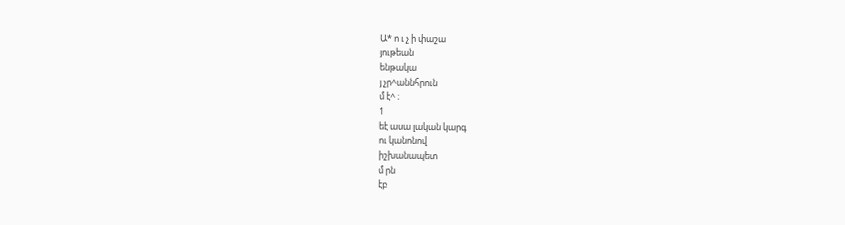Ա* ո ւ չ ի փաշա
յութեան
ենթակա
յ չր^աննհրուն
մ է^ ։
1
եէ ասա լական կարգ
ու կանոնով
իշխանապետ
մ րն
էբ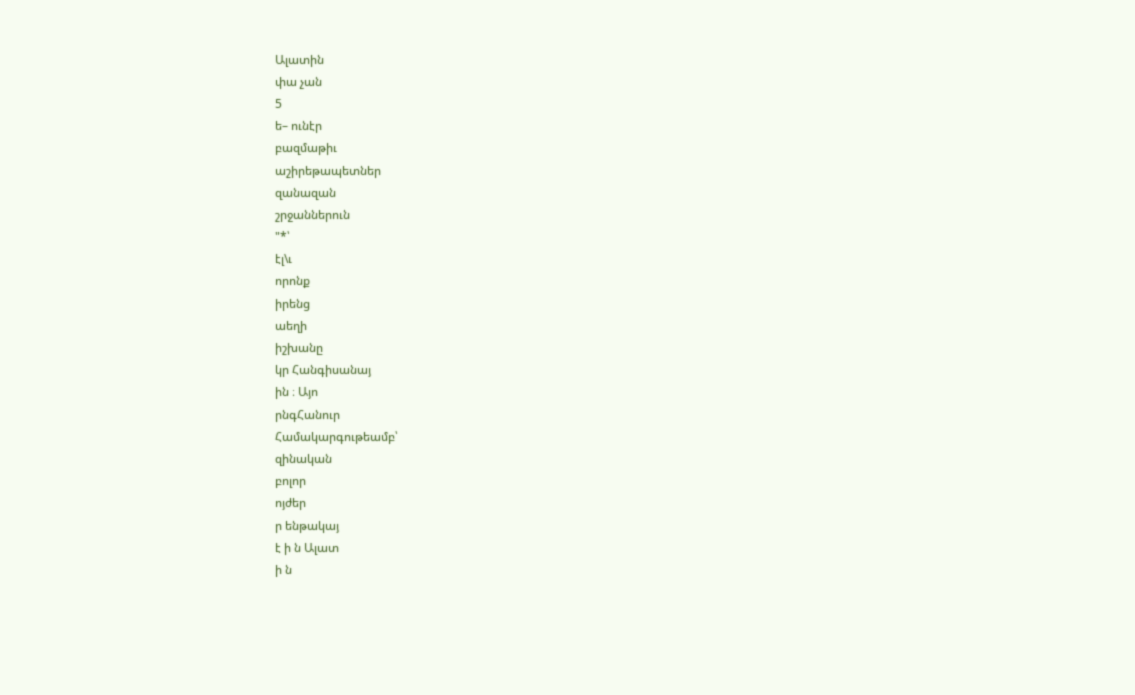Ալատին
փա չան
5
ե– ունէր
բազմաթիւ
աշիրեթապետներ
զանազան
շրջաններուն
"*՝
էլ\ւ
որոնք
իրենց
աեղի
իշխանը
կր Հանգիսանայ
ին ։ Այո
րնգՀանուր
Համակարգութեամբ՝
զինական
բոլոր
ոյժեր
ր ենթակայ
է ի ն Ալատ
ի ն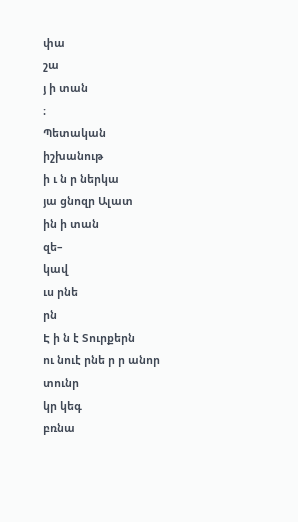փա
շա
յ ի տան
։
Պետական
իշխանութ
ի ւ ն ր ներկա
յա ցնոզր Ալատ
ին ի տան
զե–
կավ
ւս րնե
րն
Է ի ն է Տուրքերն
ու նուէ րնե ր ր անոր
տունր
կր կեգ
բռնա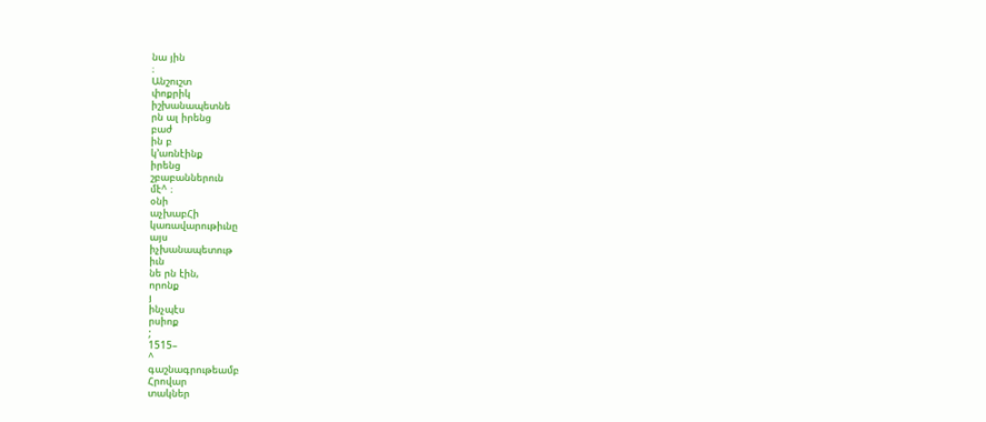նա յին
։
Անշուշտ
փոքրիկ
իշխանապետնե
րն ալ իրենց
բաժ
ին բ
կ՚առնէինք
իրենց
շբաբաններուն
մէ^ ։
օնի
աչխաբՀի
կառավարութիւնը
այս
իչխանապետութ
իւն
նե րն էին,
որոնք
յ
ինչպէս
րսիոք
;
1515–
^
գաշնագրութեամբ
Հրովար
տակներ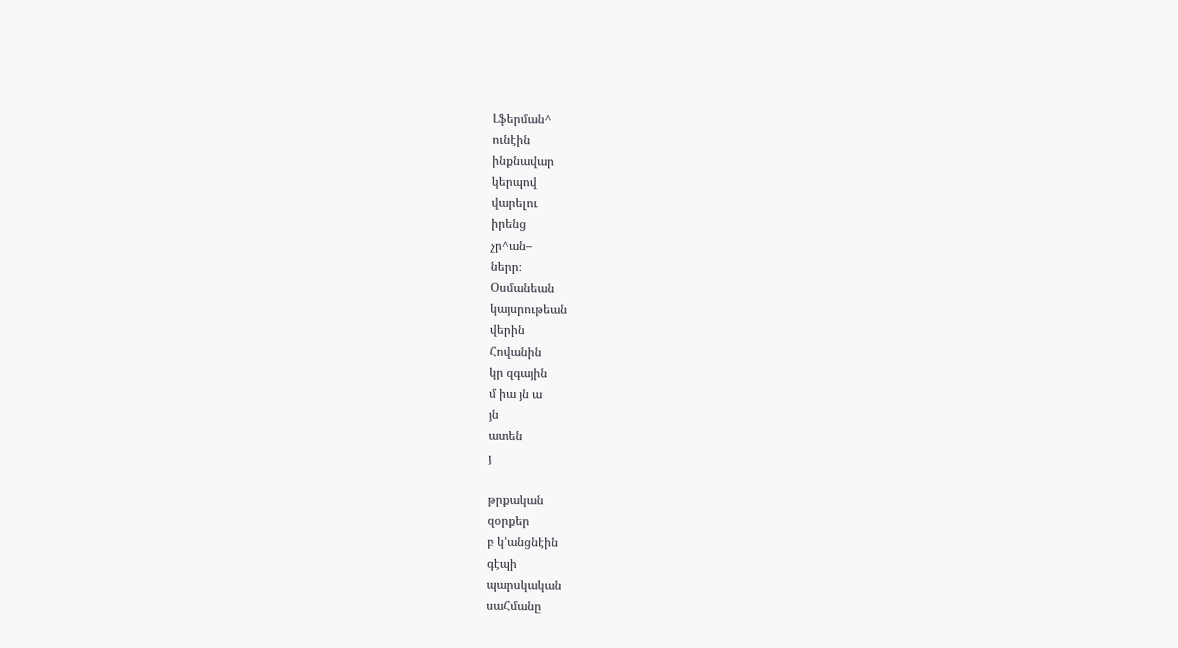Լֆերման^
ունէին
ինքնավար
կերպով
վարելու
իրենց
չր^ան–
ներր։
Օսմանեան
կայսրութեան
վերին
Հովանին
կր զգային
մ իա յն ա
յն
ատեն
յ

թրքական
զօրքեր
բ կ՚անցնէին
գէպի
պարսկական
սաՀմանը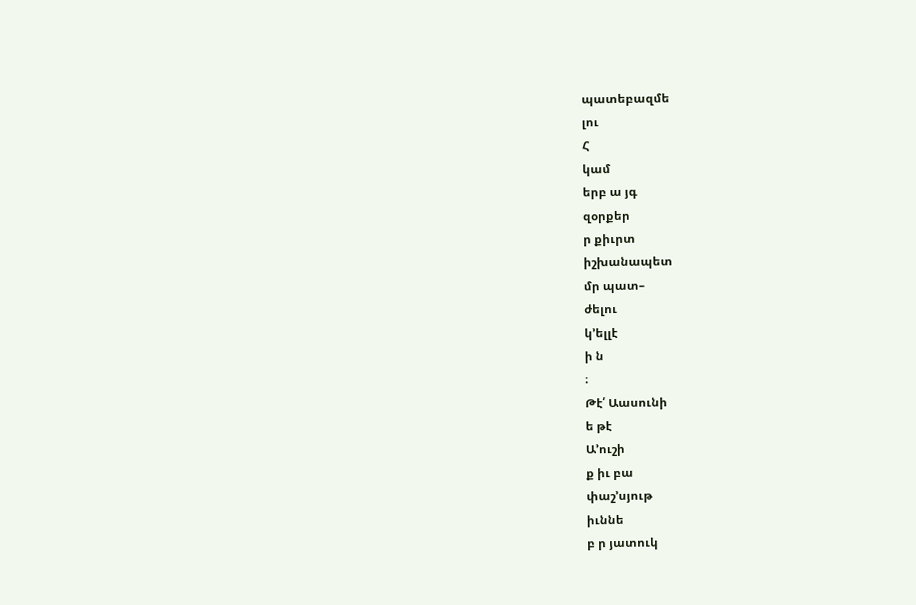պատեբազմե
լու
Հ
կամ
երբ ա յգ
զօրքեր
ր քիւրտ
իշխանապետ
մր պատ–
ժելու
կ՚ելլէ
ի ն
։
Թէ՛ Աասունի
ե թէ
Ա՚ուշի
ք իւ բա
փաշ՚սյութ
իւննե
բ ր յատուկ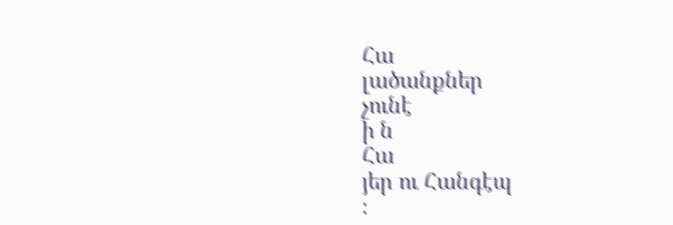Հա
լածանքներ
չունէ
ի ն
Հա
յեր ու Հանգէպ
։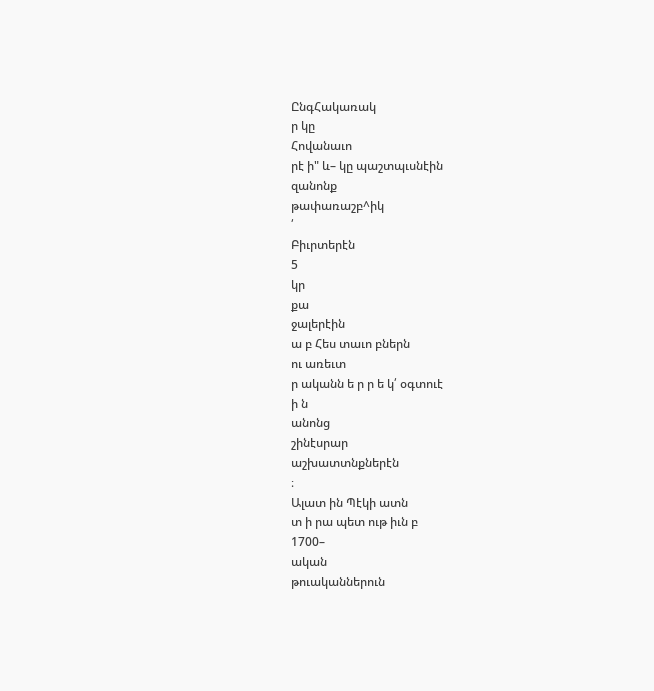ԸնգՀակառակ
ր կը
Հովանաւո
րէ ի" և– կը պաշտպւսնէին
զանոնք
թափառաշբ^իկ
՛
Բիւրտերէն
5
կր
քա
ջալերէին
ա բ Հես տաւո բներն
ու առեւտ
ր ականն ե ր ր ե կ՛ օգտուէ
ի ն
անոնց
շինէսրար
աշխատտնքներէն
։
Ալատ ին Պէկի ատն
տ ի րա պետ ութ իւն բ
1700–
ական
թուականներուն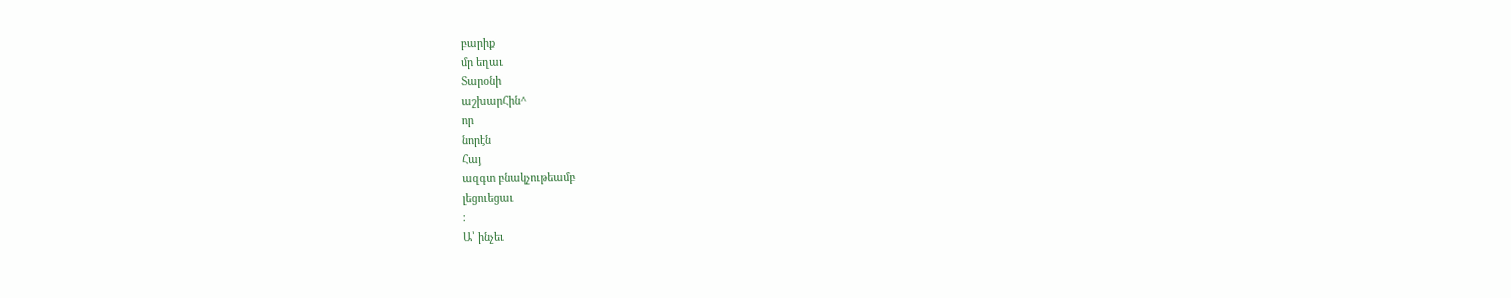բարիք
մր եղաւ
Տարօնի
աշխարՀին^
որ
նորէն
Հայ
ազգտ բնակչութեամբ
լեցուեցաւ
։
Ա՝ ինչեւ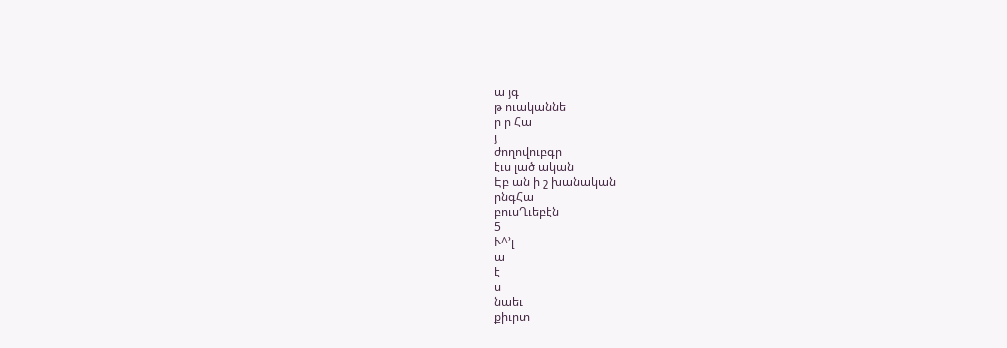ա յգ
թ ուականնե
ր ր Հա
յ
ժողովուբգր
էւս լած ական
Էբ ան ի շ խանական
րնգՀա
բուսՂւեբէն
5
Ւ^՚լ
ա
է
ս
նաեւ
քիւրտ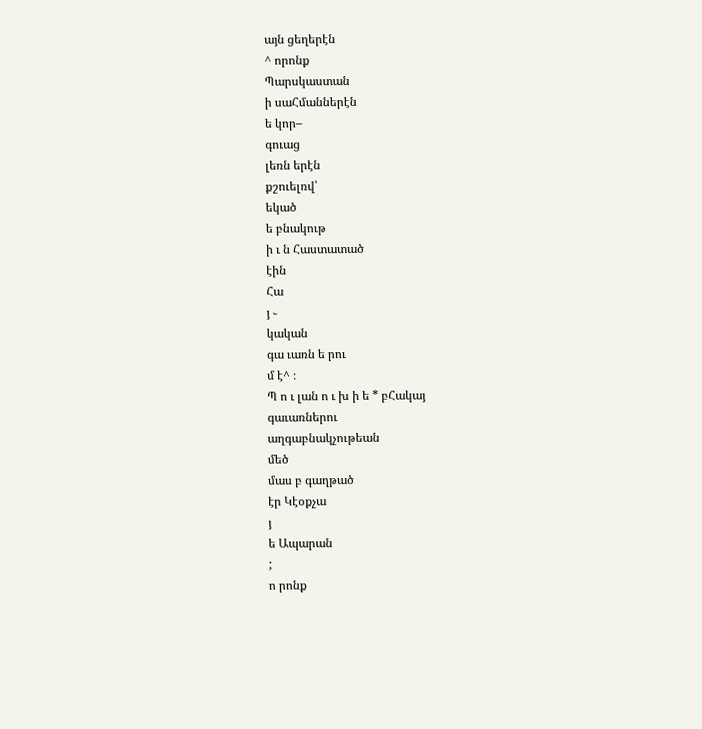այն ցեղերէն
^ որոնք
Պարսկաստան
ի սաՀմաններէն
ե կոր–
գուաց
լեռն երէն
քշուելռվ՝
եկած
ե բնակութ
ի ւ ն Հաստատած
էին
Հա
յ ֊
կական
գա ւառն ե րու
մ է^ ։
Պ ո ւ լան ո ւ խ ի ե * բՀակայ
գաւառներու
աղգաբնակչութեան
մեծ
մաս բ գաղթած
էր Կէօքչա
յ
ե Ապարան
;
ո րոնք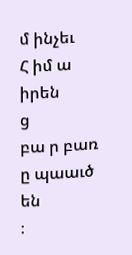մ ինչեւ
Հ իմ ա
իրեն
ց
բա ր բառ
ը պաաւծ
են
։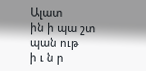Ալատ
ին ի պա շտ պան ութ
ի ւ ն ր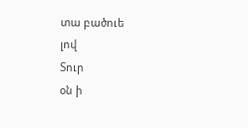տա բածուե
լով
Տուր
օն ի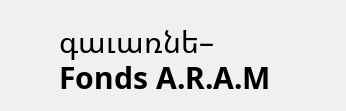գաւառնե–
Fonds A.R.A.M